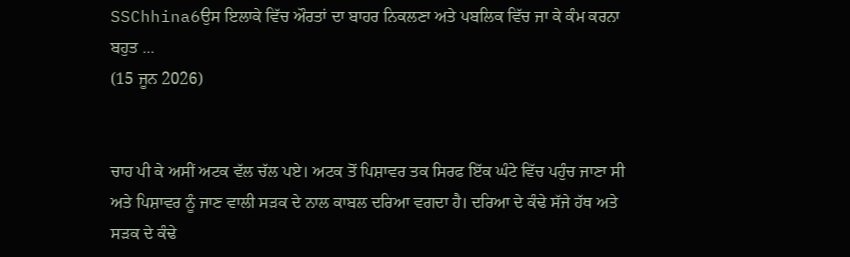SSChhina6ਉਸ ਇਲਾਕੇ ਵਿੱਚ ਔਰਤਾਂ ਦਾ ਬਾਹਰ ਨਿਕਲਣਾ ਅਤੇ ਪਬਲਿਕ ਵਿੱਚ ਜਾ ਕੇ ਕੰਮ ਕਰਨਾ ਬਹੁਤ ...
(15 ਜੂਨ 2026)


ਚਾਹ ਪੀ ਕੇ ਅਸੀਂ ਅਟਕ ਵੱਲ ਚੱਲ ਪਏ। ਅਟਕ ਤੋਂ ਪਿਸ਼ਾਵਰ ਤਕ ਸਿਰਫ ਇੱਕ ਘੰਟੇ ਵਿੱਚ ਪਹੁੰਚ ਜਾਣਾ ਸੀ ਅਤੇ ਪਿਸ਼ਾਵਰ ਨੂੰ ਜਾਣ ਵਾਲੀ ਸੜਕ ਦੇ ਨਾਲ ਕਾਬਲ ਦਰਿਆ ਵਗਦਾ ਹੈ। ਦਰਿਆ ਦੇ ਕੰਢੇ ਸੱਜੇ ਹੱਥ ਅਤੇ ਸੜਕ ਦੇ ਕੰਢੇ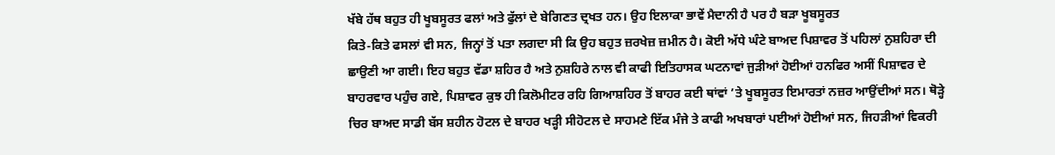ਖੱਬੇ ਹੱਥ ਬਹੁਤ ਹੀ ਖੂਬਸੂਰਤ ਫਲਾਂ ਅਤੇ ਫੁੱਲਾਂ ਦੇ ਬੇਗਿਣਤ ਦ੍ਰਖਤ ਹਨ। ਉਹ ਇਲਾਕਾ ਭਾਵੇਂ ਮੈਦਾਨੀ ਹੈ ਪਰ ਹੈ ਬੜਾ ਖੂਬਸੂਰਤ
ਕਿਤੇ-ਕਿਤੇ ਫਸਲਾਂ ਵੀ ਸਨ, ਜਿਨ੍ਹਾਂ ਤੋਂ ਪਤਾ ਲਗਦਾ ਸੀ ਕਿ ਉਹ ਬਹੁਤ ਜ਼ਰਖੇਜ਼ ਜ਼ਮੀਨ ਹੈ। ਕੋਈ ਅੱਧੇ ਘੰਟੇ ਬਾਅਦ ਪਿਸ਼ਾਵਰ ਤੋਂ ਪਹਿਲਾਂ ਨੁਸ਼ਹਿਰਾ ਦੀ ਛਾਉਣੀ ਆ ਗਈ। ਇਹ ਬਹੁਤ ਵੱਡਾ ਸ਼ਹਿਰ ਹੈ ਅਤੇ ਨੁਸ਼ਹਿਰੇ ਨਾਲ ਵੀ ਕਾਫੀ ਇਤਿਹਾਸਕ ਘਟਨਾਵਾਂ ਜੁੜੀਆਂ ਹੋਈਆਂ ਹਨਫਿਰ ਅਸੀਂ ਪਿਸ਼ਾਵਰ ਦੇ ਬਾਹਰਵਾਰ ਪਹੁੰਚ ਗਏ, ਪਿਸ਼ਾਵਰ ਕੁਝ ਹੀ ਕਿਲੋਮੀਟਰ ਰਹਿ ਗਿਆਸ਼ਹਿਰ ਤੋਂ ਬਾਹਰ ਕਈ ਥਾਂਵਾਂ ’ਤੇ ਖੂਬਸੂਰਤ ਇਮਾਰਤਾਂ ਨਜ਼ਰ ਆਉਂਦੀਆਂ ਸਨ। ਥੋੜ੍ਹੇ ਚਿਰ ਬਾਅਦ ਸਾਡੀ ਬੱਸ ਸ਼ਹੀਨ ਹੋਟਲ ਦੇ ਬਾਹਰ ਖੜ੍ਹੀ ਸੀਹੋਟਲ ਦੇ ਸਾਹਮਣੇ ਇੱਕ ਮੰਜੇ ਤੇ ਕਾਫੀ ਅਖਬਾਰਾਂ ਪਈਆਂ ਹੋਈਆਂ ਸਨ, ਜਿਹੜੀਆਂ ਵਿਕਰੀ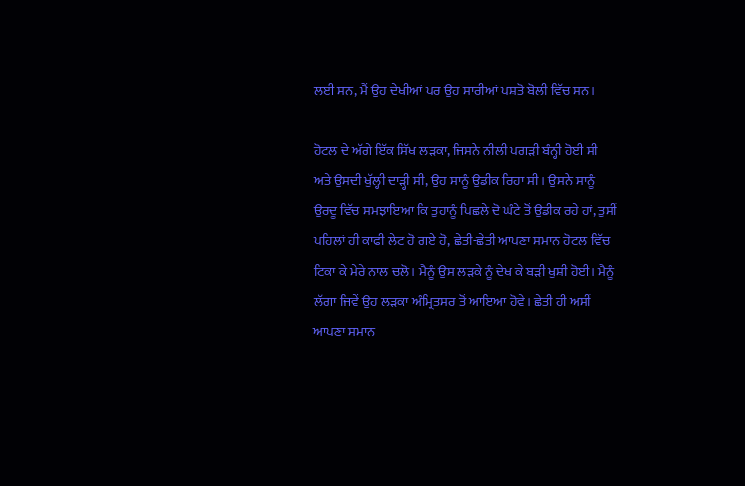ਲਈ ਸਨ, ਮੈਂ ਉਹ ਦੇਖੀਆਂ ਪਰ ਉਹ ਸਾਰੀਆਂ ਪਸ਼ਤੋ ਬੋਲੀ ਵਿੱਚ ਸਨ।

ਹੋਟਲ ਦੇ ਅੱਗੇ ਇੱਕ ਸਿੱਖ ਲੜਕਾ, ਜਿਸਨੇ ਨੀਲੀ ਪਗੜੀ ਬੰਨ੍ਹੀ ਹੋਈ ਸੀ ਅਤੇ ਉਸਦੀ ਖੁੱਲ੍ਹੀ ਦਾੜ੍ਹੀ ਸੀ, ਉਹ ਸਾਨੂੰ ਉਡੀਕ ਰਿਹਾ ਸੀ। ਉਸਨੇ ਸਾਨੂੰ ਉਰਦੂ ਵਿੱਚ ਸਮਝਾਇਆ ਕਿ ਤੁਹਾਨੂੰ ਪਿਛਲੇ ਦੋ ਘੰਟੇ ਤੋਂ ਉਡੀਕ ਰਹੇ ਹਾਂ, ਤੁਸੀਂ ਪਹਿਲਾਂ ਹੀ ਕਾਫੀ ਲੇਟ ਹੋ ਗਏ ਹੋ, ਛੇਤੀ-ਛੇਤੀ ਆਪਣਾ ਸਮਾਨ ਹੋਟਲ ਵਿੱਚ ਟਿਕਾ ਕੇ ਮੇਰੇ ਨਾਲ ਚਲੋ। ਮੈਨੂੰ ਉਸ ਲੜਕੇ ਨੂੰ ਦੇਖ ਕੇ ਬੜੀ ਖੁਸ਼ੀ ਹੋਈ। ਮੈਨੂੰ ਲੱਗਾ ਜਿਵੇਂ ਉਹ ਲੜਕਾ ਅੰਮ੍ਰਿਤਸਰ ਤੋਂ ਆਇਆ ਹੋਵੇ। ਛੇਤੀ ਹੀ ਅਸੀਂ ਆਪਣਾ ਸਮਾਨ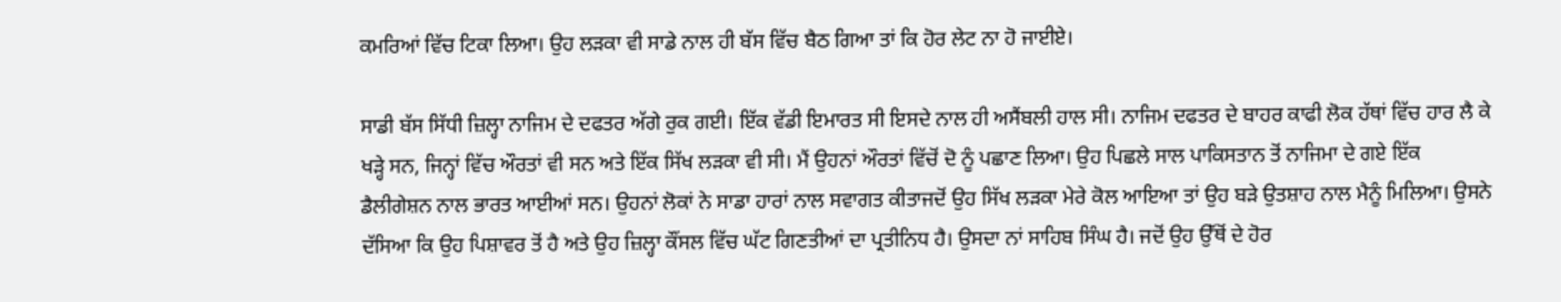ਕਮਰਿਆਂ ਵਿੱਚ ਟਿਕਾ ਲਿਆ। ਉਹ ਲੜਕਾ ਵੀ ਸਾਡੇ ਨਾਲ ਹੀ ਬੱਸ ਵਿੱਚ ਬੈਠ ਗਿਆ ਤਾਂ ਕਿ ਹੋਰ ਲੇਟ ਨਾ ਹੋ ਜਾਈਏ।

ਸਾਡੀ ਬੱਸ ਸਿੱਧੀ ਜ਼ਿਲ੍ਹਾ ਨਾਜਿਮ ਦੇ ਦਫਤਰ ਅੱਗੇ ਰੁਕ ਗਈ। ਇੱਕ ਵੱਡੀ ਇਮਾਰਤ ਸੀ ਇਸਦੇ ਨਾਲ ਹੀ ਅਸੈਂਬਲੀ ਹਾਲ ਸੀ। ਨਾਜਿਮ ਦਫਤਰ ਦੇ ਬਾਹਰ ਕਾਫੀ ਲੋਕ ਹੱਥਾਂ ਵਿੱਚ ਹਾਰ ਲੈ ਕੇ ਖੜ੍ਹੇ ਸਨ, ਜਿਨ੍ਹਾਂ ਵਿੱਚ ਔਰਤਾਂ ਵੀ ਸਨ ਅਤੇ ਇੱਕ ਸਿੱਖ ਲੜਕਾ ਵੀ ਸੀ। ਮੈਂ ਉਹਨਾਂ ਔਰਤਾਂ ਵਿੱਚੋਂ ਦੋ ਨੂੰ ਪਛਾਣ ਲਿਆ। ਉਹ ਪਿਛਲੇ ਸਾਲ ਪਾਕਿਸਤਾਨ ਤੋਂ ਨਾਜਿਮਾ ਦੇ ਗਏ ਇੱਕ ਡੈਲੀਗੇਸ਼ਨ ਨਾਲ ਭਾਰਤ ਆਈਆਂ ਸਨ। ਉਹਨਾਂ ਲੋਕਾਂ ਨੇ ਸਾਡਾ ਹਾਰਾਂ ਨਾਲ ਸਵਾਗਤ ਕੀਤਾਜਦੋਂ ਉਹ ਸਿੱਖ ਲੜਕਾ ਮੇਰੇ ਕੋਲ ਆਇਆ ਤਾਂ ਉਹ ਬੜੇ ਉਤਸ਼ਾਹ ਨਾਲ ਮੈਨੂੰ ਮਿਲਿਆ। ਉਸਨੇ ਦੱਸਿਆ ਕਿ ਉਹ ਪਿਸ਼ਾਵਰ ਤੋਂ ਹੈ ਅਤੇ ਉਹ ਜ਼ਿਲ੍ਹਾ ਕੌਂਸਲ ਵਿੱਚ ਘੱਟ ਗਿਣਤੀਆਂ ਦਾ ਪ੍ਰਤੀਨਿਧ ਹੈ। ਉਸਦਾ ਨਾਂ ਸਾਹਿਬ ਸਿੰਘ ਹੈ। ਜਦੋਂ ਉਹ ਉੱਥੋਂ ਦੇ ਹੋਰ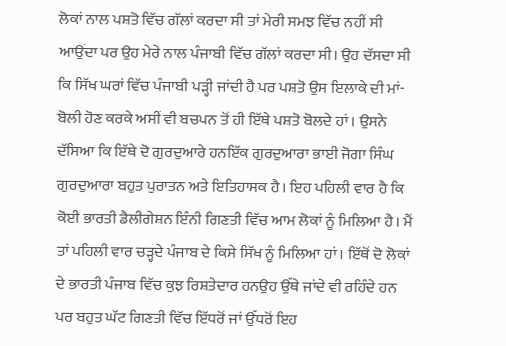ਲੋਕਾਂ ਨਾਲ ਪਸ਼ਤੋ ਵਿੱਚ ਗੱਲਾਂ ਕਰਦਾ ਸੀ ਤਾਂ ਮੇਰੀ ਸਮਝ ਵਿੱਚ ਨਹੀਂ ਸੀ ਆਉਂਦਾ ਪਰ ਉਹ ਮੇਰੇ ਨਾਲ ਪੰਜਾਬੀ ਵਿੱਚ ਗੱਲਾਂ ਕਰਦਾ ਸੀ। ਉਹ ਦੱਸਦਾ ਸੀ ਕਿ ਸਿੱਖ ਘਰਾਂ ਵਿੱਚ ਪੰਜਾਬੀ ਪੜ੍ਹੀ ਜਾਂਦੀ ਹੈ ਪਰ ਪਸ਼ਤੋ ਉਸ ਇਲਾਕੇ ਦੀ ਮਾਂ-ਬੋਲੀ ਹੋਣ ਕਰਕੇ ਅਸੀਂ ਵੀ ਬਚਪਨ ਤੋਂ ਹੀ ਇੱਥੇ ਪਸ਼ਤੋ ਬੋਲਦੇ ਹਾਂ। ਉਸਨੇ ਦੱਸਿਆ ਕਿ ਇੱਥੇ ਦੋ ਗੁਰਦੁਆਰੇ ਹਨਇੱਕ ਗੁਰਦੁਆਰਾ ਭਾਈ ਜੋਗਾ ਸਿੰਘ ਗੁਰਦੁਆਰਾ ਬਹੁਤ ਪੁਰਾਤਨ ਅਤੇ ਇਤਿਹਾਸਕ ਹੈ। ਇਹ ਪਹਿਲੀ ਵਾਰ ਹੈ ਕਿ ਕੋਈ ਭਾਰਤੀ ਡੈਲੀਗੇਸ਼ਨ ਇੰਨੀ ਗਿਣਤੀ ਵਿੱਚ ਆਮ ਲੋਕਾਂ ਨੂੰ ਮਿਲਿਆ ਹੈ। ਮੈਂ ਤਾਂ ਪਹਿਲੀ ਵਾਰ ਚੜ੍ਹਦੇ ਪੰਜਾਬ ਦੇ ਕਿਸੇ ਸਿੱਖ ਨੂੰ ਮਿਲਿਆ ਹਾਂ। ਇੱਥੋਂ ਦੋ ਲੋਕਾਂ ਦੇ ਭਾਰਤੀ ਪੰਜਾਬ ਵਿੱਚ ਕੁਝ ਰਿਸ਼ਤੇਦਾਰ ਹਨਉਹ ਉੱਥੇ ਜਾਂਦੇ ਵੀ ਰਹਿੰਦੇ ਹਨ ਪਰ ਬਹੁਤ ਘੱਟ ਗਿਣਤੀ ਵਿੱਚ ਇੱਧਰੋਂ ਜਾਂ ਉੱਧਰੋਂ ਇਹ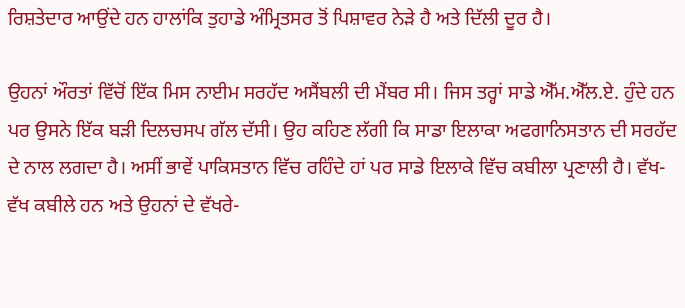ਰਿਸ਼ਤੇਦਾਰ ਆਉਂਦੇ ਹਨ ਹਾਲਾਂਕਿ ਤੁਹਾਡੇ ਅੰਮ੍ਰਿਤਸਰ ਤੋਂ ਪਿਸ਼ਾਵਰ ਨੇੜੇ ਹੈ ਅਤੇ ਦਿੱਲੀ ਦੂਰ ਹੈ।

ਉਹਨਾਂ ਔਰਤਾਂ ਵਿੱਚੋਂ ਇੱਕ ਮਿਸ ਨਾਈਮ ਸਰਹੱਦ ਅਸੈਂਬਲੀ ਦੀ ਮੈਂਬਰ ਸੀ। ਜਿਸ ਤਰ੍ਹਾਂ ਸਾਡੇ ਐੱਮ.ਐੱਲ.ਏ. ਹੁੰਦੇ ਹਨ ਪਰ ਉਸਨੇ ਇੱਕ ਬੜੀ ਦਿਲਚਸਪ ਗੱਲ ਦੱਸੀ। ਉਹ ਕਹਿਣ ਲੱਗੀ ਕਿ ਸਾਡਾ ਇਲਾਕਾ ਅਫਗਾਨਿਸਤਾਨ ਦੀ ਸਰਹੱਦ ਦੇ ਨਾਲ ਲਗਦਾ ਹੈ। ਅਸੀਂ ਭਾਵੇਂ ਪਾਕਿਸਤਾਨ ਵਿੱਚ ਰਹਿੰਦੇ ਹਾਂ ਪਰ ਸਾਡੇ ਇਲਾਕੇ ਵਿੱਚ ਕਬੀਲਾ ਪ੍ਰਣਾਲੀ ਹੈ। ਵੱਖ-ਵੱਖ ਕਬੀਲੇ ਹਨ ਅਤੇ ਉਹਨਾਂ ਦੇ ਵੱਖਰੇ-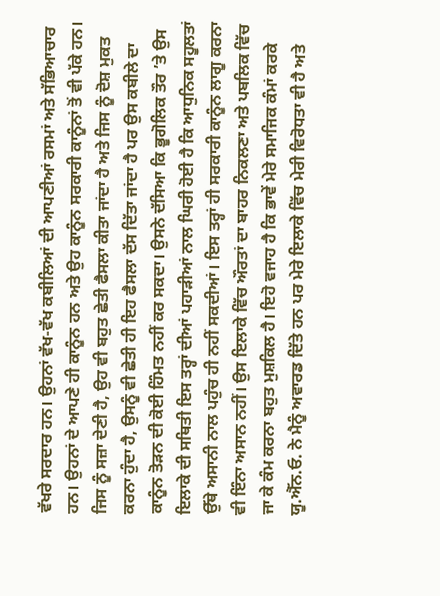ਵੱਖਰੇ ਸਰਦਾਰ ਹਨ। ਉਹਨਾਂ ਵੱਖ-ਵੱਖ ਕਬੀਲਿਆਂ ਦੀ ਆਪਣੀਆਂ ਰਸਮਾਂ ਅਤੇ ਸੱਭਿਆਚਾਰ ਹਨ। ਉਹਨਾਂ ਦੇ ਆਪਣੇ ਹੀ ਕਾਨੂੰਨ ਹਨ ਅਤੇ ਉਹ ਕਾਨੂੰਨ ਸਰਕਾਰੀ ਕਾਨੂੰਨਾਂ ਤੋਂ ਵੀ ਪੱਕੇ ਹਨ। ਜਿਸ ਨੂੰ ਸਜ਼ਾ ਦੇਣੀ ਹੈ, ਉਹ ਵੀ ਬਹੁਤ ਛੇਤੀ ਫੈਸਲਾ ਕੀਤਾ ਜਾਂਦਾ ਹੈ ਅਤੇ ਜਿਸ ਨੂੰ ਦੋਸ਼ ਮੁਕਤ ਕਰਨਾ ਹੁੰਦਾ ਹੈ, ਉਸਨੂੰ ਵੀ ਛੇਤੀ ਹੀ ਇਹ ਫੈਸਲਾ ਦੱਸ ਦਿੱਤਾ ਜਾਂਦਾ ਹੈ ਪਰ ਉਸ ਕਬੀਲੇ ਦਾ ਕਾਨੂੰਨ ਤੋੜਨ ਦੀ ਕੋਈ ਹਿੰਮਤ ਨਹੀਂ ਕਰ ਸਕਦਾ। ਉਸਨੇ ਦੱਸਿਆ ਕਿ ਭੂਗੋਲਿਕ ਤੌਰ ’ਤੇ ਉਸ ਇਲਾਕੇ ਦੀ ਸਥਿਤੀ ਇਸ ਤਰ੍ਹਾਂ ਦੀਆਂ ਪਹਾੜੀਆਂ ਨਾਲ ਘਿਰੀ ਹੋਈ ਹੈ ਕਿ ਆਧੁਨਿਕ ਸਹੂਲਤਾਂ ਉੱਥੇ ਅਸਾਨੀ ਨਾਲ ਪਹੁੰਚ ਹੀ ਨਹੀਂ ਸਕਦੀਆਂ। ਇਸ ਤਰ੍ਹਾਂ ਹੀ ਸਰਕਾਰੀ ਕਾਨੂੰਨ ਲਾਗੂ ਕਰਨਾ ਵੀ ਇੰਨਾ ਅਸਾਨ ਨਹੀਂ। ਉਸ ਇਲਾਕੇ ਵਿੱਚ ਔਰਤਾਂ ਦਾ ਬਾਹਰ ਨਿਕਲਣਾ ਅਤੇ ਪਬਲਿਕ ਵਿੱਚ ਜਾ ਕੇ ਕੰਮ ਕਰਨਾ ਬਹੁਤ ਮੁਸ਼ਕਿਲ ਹੈ। ਇਹੋ ਵਜਾਹ ਹੈ ਕਿ ਭਾਵੇਂ ਮੇਰੇ ਸਮਾਜਿਕ ਕੰਮਾਂ ਕਰਕੇ ਯੂ.ਐੱਨ.ਓ. ਨੇ ਮੈਨੂੰ ਅਵਾਰਡ ਦਿੱਤੇ ਹਨ ਪਰ ਮੇਰੇ ਇਲਾਕੇ ਵਿੱਚ ਮੇਰੀ ਵਿਰੋਧਤਾ ਵੀ ਹੈ ਅਤੇ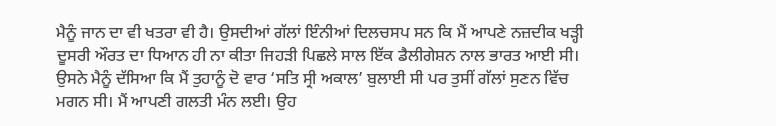ਮੈਨੂੰ ਜਾਨ ਦਾ ਵੀ ਖਤਰਾ ਵੀ ਹੈ। ਉਸਦੀਆਂ ਗੱਲਾਂ ਇੰਨੀਆਂ ਦਿਲਚਸਪ ਸਨ ਕਿ ਮੈਂ ਆਪਣੇ ਨਜ਼ਦੀਕ ਖੜ੍ਹੀ ਦੂਸਰੀ ਔਰਤ ਦਾ ਧਿਆਨ ਹੀ ਨਾ ਕੀਤਾ ਜਿਹੜੀ ਪਿਛਲੇ ਸਾਲ ਇੱਕ ਡੈਲੀਗੇਸ਼ਨ ਨਾਲ ਭਾਰਤ ਆਈ ਸੀ। ਉਸਨੇ ਮੈਨੂੰ ਦੱਸਿਆ ਕਿ ਮੈਂ ਤੁਹਾਨੂੰ ਦੋ ਵਾਰ ‘ਸਤਿ ਸ੍ਰੀ ਅਕਾਲ’ ਬੁਲਾਈ ਸੀ ਪਰ ਤੁਸੀਂ ਗੱਲਾਂ ਸੁਣਨ ਵਿੱਚ ਮਗਨ ਸੀ। ਮੈਂ ਆਪਣੀ ਗਲਤੀ ਮੰਨ ਲਈ। ਉਹ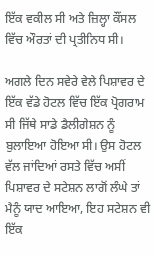ਇੱਕ ਵਕੀਲ ਸੀ ਅਤੇ ਜ਼ਿਲ੍ਹਾ ਕੌਂਸਲ ਵਿੱਚ ਔਰਤਾਂ ਦੀ ਪ੍ਰਤੀਨਿਧ ਸੀ।

ਅਗਲੇ ਦਿਨ ਸਵੇਰੇ ਵੇਲੇ ਪਿਸ਼ਾਵਰ ਦੇ ਇੱਕ ਵੱਡੇ ਹੋਟਲ ਵਿੱਚ ਇੱਕ ਪ੍ਰੋਗਰਾਮ ਸੀ ਜਿੱਥੇ ਸਾਡੇ ਡੈਲੀਗੇਸ਼ਨ ਨੂੰ ਬੁਲਾਇਆ ਹੋਇਆ ਸੀ। ਉਸ ਹੋਟਲ ਵੱਲ ਜਾਂਦਿਆਂ ਰਸਤੇ ਵਿੱਚ ਅਸੀਂ ਪਿਸ਼ਾਵਰ ਦੇ ਸਟੇਸ਼ਨ ਲਾਗੋਂ ਲੰਘੇ ਤਾਂ ਮੈਨੂੰ ਯਾਦ ਆਇਆ, ਇਹ ਸਟੇਸ਼ਨ ਵੀ ਇੱਕ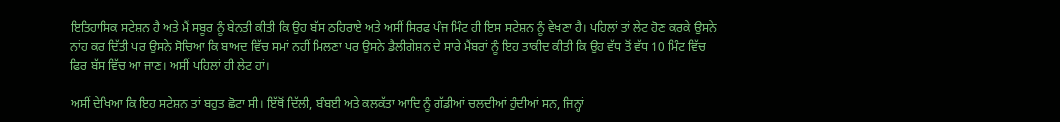ਇਤਿਹਾਸਿਕ ਸਟੇਸ਼ਨ ਹੈ ਅਤੇ ਮੈਂ ਸਬੂਰ ਨੂੰ ਬੇਨਤੀ ਕੀਤੀ ਕਿ ਉਹ ਬੱਸ ਠਹਿਰਾਏ ਅਤੇ ਅਸੀਂ ਸਿਰਫ ਪੰਜ ਮਿੰਟ ਹੀ ਇਸ ਸਟੇਸ਼ਨ ਨੂੰ ਵੇਖਣਾ ਹੈ। ਪਹਿਲਾਂ ਤਾਂ ਲੇਟ ਹੋਣ ਕਰਕੇ ਉਸਨੇ ਨਾਂਹ ਕਰ ਦਿੱਤੀ ਪਰ ਉਸਨੇ ਸੋਚਿਆ ਕਿ ਬਾਅਦ ਵਿੱਚ ਸਮਾਂ ਨਹੀਂ ਮਿਲਣਾ ਪਰ ਉਸਨੇ ਡੈਲੀਗੇਸ਼ਨ ਦੇ ਸਾਰੇ ਮੈਂਬਰਾਂ ਨੂੰ ਇਹ ਤਾਕੀਦ ਕੀਤੀ ਕਿ ਉਹ ਵੱਧ ਤੋਂ ਵੱਧ 10 ਮਿੰਟ ਵਿੱਚ ਫਿਰ ਬੱਸ ਵਿੱਚ ਆ ਜਾਣ। ਅਸੀਂ ਪਹਿਲਾਂ ਹੀ ਲੇਟ ਹਾਂ।

ਅਸੀਂ ਦੇਖਿਆ ਕਿ ਇਹ ਸਟੇਸ਼ਨ ਤਾਂ ਬਹੁਤ ਛੋਟਾ ਸੀ। ਇੱਥੋਂ ਦਿੱਲੀ, ਬੰਬਈ ਅਤੇ ਕਲਕੱਤਾ ਆਦਿ ਨੂੰ ਗੱਡੀਆਂ ਚਲਦੀਆਂ ਹੁੰਦੀਆਂ ਸਨ, ਜਿਨ੍ਹਾਂ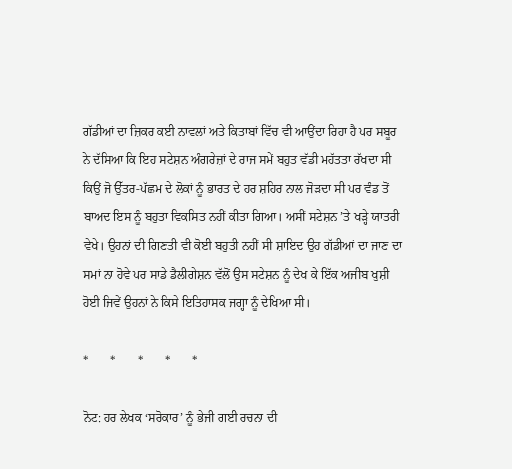ਗੱਡੀਆਂ ਦਾ ਜ਼ਿਕਰ ਕਈ ਨਾਵਲਾਂ ਅਤੇ ਕਿਤਾਬਾਂ ਵਿੱਚ ਵੀ ਆਉਂਦਾ ਰਿਹਾ ਹੈ ਪਰ ਸਬੂਰ ਨੇ ਦੱਸਿਆ ਕਿ ਇਹ ਸਟੇਸ਼ਨ ਅੰਗਰੇਜ਼ਾਂ ਦੇ ਰਾਜ ਸਮੇਂ ਬਹੁਤ ਵੱਡੀ ਮਹੱਤਤਾ ਰੱਖਦਾ ਸੀ ਕਿਉਂ ਜੋ ਉੱਤਰ-ਪੱਛਮ ਦੇ ਲੋਕਾਂ ਨੂੰ ਭਾਰਤ ਦੇ ਹਰ ਸ਼ਹਿਰ ਨਾਲ ਜੋੜਦਾ ਸੀ ਪਰ ਵੰਡ ਤੋਂ ਬਾਅਦ ਇਸ ਨੂੰ ਬਹੁਤਾ ਵਿਕਸਿਤ ਨਹੀਂ ਕੀਤਾ ਗਿਆ। ਅਸੀਂ ਸਟੇਸ਼ਨ ’ਤੇ ਖੜ੍ਹੇ ਯਾਤਰੀ ਵੇਖੇ। ਉਹਨਾਂ ਦੀ ਗਿਣਤੀ ਵੀ ਕੋਈ ਬਹੁਤੀ ਨਹੀਂ ਸੀ ਸ਼ਾਇਦ ਉਹ ਗੱਡੀਆਂ ਦਾ ਜਾਣ ਦਾ ਸਮਾਂ ਨਾ ਹੋਵੇ ਪਰ ਸਾਡੇ ਡੈਲੀਗੇਸ਼ਨ ਵੱਲੋਂ ਉਸ ਸਟੇਸ਼ਨ ਨੂੰ ਦੇਖ ਕੇ ਇੱਕ ਅਜੀਬ ਖੁਸ਼ੀ ਹੋਈ ਜਿਵੇਂ ਉਹਨਾਂ ਨੇ ਕਿਸੇ ਇਤਿਹਾਸਕ ਜਗ੍ਹਾ ਨੂੰ ਦੇਖਿਆ ਸੀ।

*       *       *       *       *

ਨੋਟ: ਹਰ ਲੇਖਕ ‘ਸਰੋਕਾਰ’ ਨੂੰ ਭੇਜੀ ਗਈ ਰਚਨਾ ਦੀ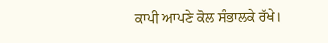ਕਾਪੀ ਆਪਣੇ ਕੋਲ ਸੰਭਾਲਕੇ ਰੱਖੇ।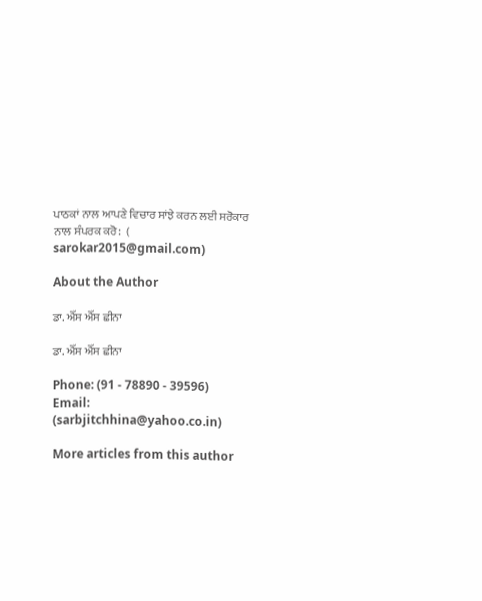ਪਾਠਕਾਂ ਨਾਲ ਆਪਣੇ ਵਿਚਾਰ ਸਾਂਝੇ ਕਰਨ ਲਈ ਸਰੋਕਾਰ ਨਾਲ ਸੰਪਰਕ ਕਰੋ:  (
sarokar2015@gmail.com)

About the Author

ਡਾ. ਐੱਸ ਐੱਸ ਛੀਨਾ

ਡਾ. ਐੱਸ ਐੱਸ ਛੀਨਾ

Phone: (91 - 78890 - 39596)
Email: (sarbjitchhina@yahoo.co.in)

More articles from this author